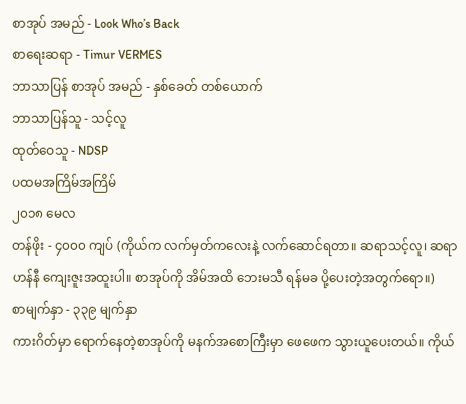စာအုပ် အမည် - Look Who’s Back
စာရေးဆရာ - Timur VERMES
ဘာသာပြန် စာအုပ် အမည် - နှစ်ခေတ် တစ်ယောက်
ဘာသာပြန်သူ - သင့်လူ
ထုတ်ဝေသူ - NDSP
ပထမအကြိမ်အကြိမ်
၂၀၁၈ မေလ
တန်ဖိုး - ၄၀၀၀ ကျပ် (ကိုယ်က လက်မှတ်ကလေးနဲ့ လက်ဆောင်ရတာ။ ဆရာသင့်လူ၊ ဆရာဟန်နီ ကျေးဇူးအထူးပါ။ စာအုပ်ကို အိမ်အထိ ဘေးမသီ ရန်မခ ပို့ပေးတဲ့အတွက်ရော။)
စာမျက်နှာ - ၃၃၉ မျက်နှာ
ကားဂိတ်မှာ ရောက်နေတဲ့စာအုပ်ကို မနက်အစောကြီးမှာ ဖေဖေက သွားယူပေးတယ်။ ကိုယ်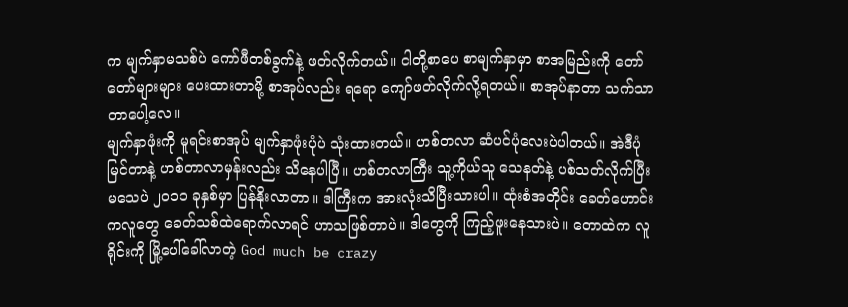က မျက်နှာမသစ်ပဲ ကော်ဖီတစ်ခွက်နဲ့ ဖတ်လိုက်တယ်။ ငါတို့စာပေ စာမျက်နှာမှာ စာအမြည်းကို တော်တော်များများ ပေးထားတာမို့ စာအုပ်လည်း ရရော ကျော်ဖတ်လိုက်လို့ရတယ်။ စာအုပ်နာတာ သက်သာတာပေါ့လေ။
မျက်နှာဖုံးကို မူရင်းစာအုပ် မျက်နှာဖုံးပုံပဲ သုံးထားတယ်။ ဟစ်တလာ ဆံပင်ပုံလေးပဲပါတယ်။ အဲဒီပုံမြင်တာနဲ့ ဟစ်တာလာမှန်းလည်း သိနေပါပြီ။ ဟစ်တလာကြီး သူ့ကိုယ်သူ သေနတ်နဲ့ ပစ်သတ်လိုက်ပြီး မသေပဲ ၂၀၁၁ ခုနှစ်မှာ ပြန်နိုးလာတာ။ ဒါကြီးက အားလုံးသိပြီးသားပါ။ ထုံးစံအတိုင်း ခေတ်ဟောင်းကလူတွေ ခေတ်သစ်ထဲရောက်လာရင် ဟာသဖြစ်တာပဲ။ ဒါတွေကို ကြည့်ဖူးနေသားပဲ။ တောထဲက လူရိုင်းကို မြို့ပေါ်ခေါ်လာတဲ့ God much be crazy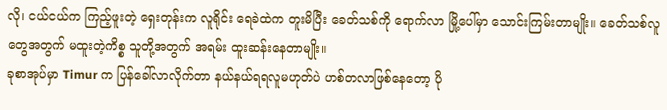လို၊ ငယ်ငယ်က ကြည့်ဖူးတဲ့ ရှေးတုန်းက လူရိုင်း ရေခဲထဲက တူးမိပြီး ခေတ်သစ်ကို ရောက်လာ မြို့ပေါ်မှာ သောင်းကြမ်းတာမျိုး။ ခေတ်သစ်လူတွေအတွက် မထူးတဲ့ကိစ္စ သူတို့အတွက် အရမ်း ထူးဆန်းနေတာမျိုး။
ခုစာအုပ်မှာ Timur က ပြန်ခေါ်လာလိုက်တာ နယ်နယ်ရရလူမဟုတ်ပဲ ဟစ်တလာဖြစ်နေတော့ ပို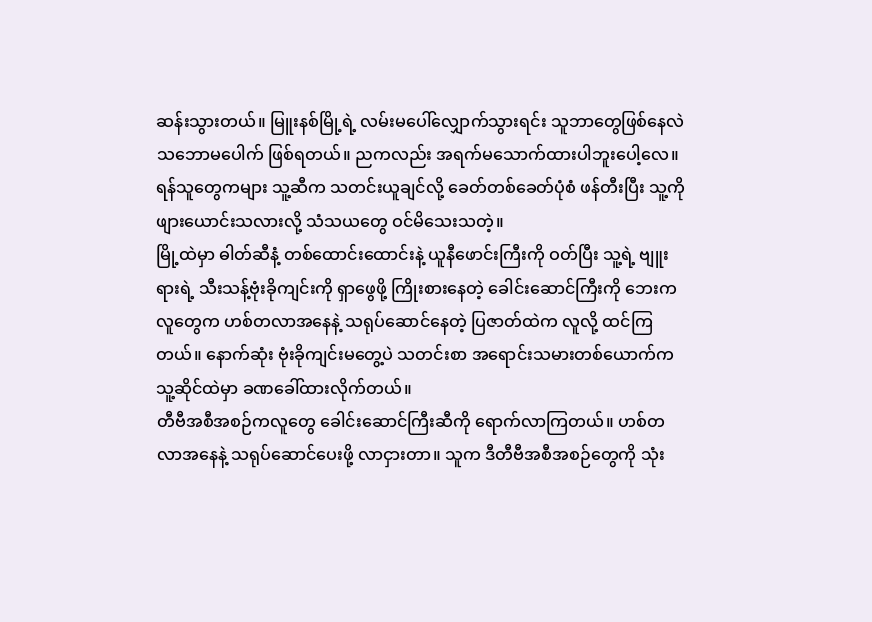ဆန်းသွားတယ်။ မြူးနစ်မြို့ရဲ့ လမ်းမပေါ်လျှောက်သွားရင်း သူဘာတွေဖြစ်နေလဲ သဘောမပေါက် ဖြစ်ရတယ်။ ညကလည်း အရက်မသောက်ထားပါဘူးပေါ့လေ။ ရန်သူတွေကများ သူ့ဆီက သတင်းယူချင်လို့ ခေတ်တစ်ခေတ်ပုံစံ ဖန်တီးပြီး သူ့ကို ဖျားယောင်းသလားလို့ သံသယတွေ ဝင်မိသေးသတဲ့။
မြို့ထဲမှာ ဓါတ်ဆီနံ့ တစ်ထောင်းထောင်းနဲ့ ယူနီဖောင်းကြီးကို ဝတ်ပြီး သူ့ရဲ့ ဗျူးရားရဲ့ သီးသန့်ဗုံးခိုကျင်းကို ရှာဖွေဖို့ ကြိုးစားနေတဲ့ ခေါင်းဆောင်ကြီးကို ဘေးကလူတွေက ဟစ်တလာအနေနဲ့ သရုပ်ဆောင်နေတဲ့ ပြဇာတ်ထဲက လူလို့ ထင်ကြတယ်။ နောက်ဆုံး ဗုံးခိုကျင်းမတွေ့ပဲ သတင်းစာ အရောင်းသမားတစ်ယောက်က သူ့ဆိုင်ထဲမှာ ခဏခေါ်ထားလိုက်တယ်။
တီဗီအစီအစဉ်ကလူတွေ ခေါင်းဆောင်ကြီးဆီကို ရောက်လာကြတယ်။ ဟစ်တလာအနေနဲ့ သရုပ်ဆောင်ပေးဖို့ လာငှားတာ။ သူက ဒီတီဗီအစီအစဉ်တွေကို သုံး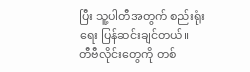ပြီး သူ့ပါတီအတွက် စည်းရုံးရေး ပြန်ဆင်းချင်တယ်။
တီဗီလိုင်းတွေကို တစ်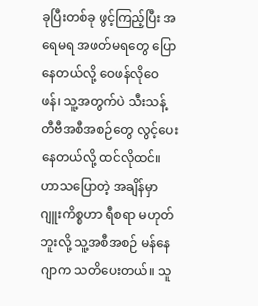ခုပြီးတစ်ခု ဖွင့်ကြည့်ပြီး အရေမရ အဖတ်မရတွေ ပြောနေတယ်လို့ ဝေဖန်လိုဝေဖန်၊ သူ့အတွက်ပဲ သီးသန့် တီဗီအစီအစဉ်တွေ လွင့်ပေးနေတယ်လို့ ထင်လိုထင်။ ဟာသပြောတဲ့ အချိန်မှာ ဂျူးကိစ္စဟာ ရီစရာ မဟုတ်ဘူးလို့ သူ့အစီအစဉ် မန်နေဂျာက သတိပေးတယ်။ သူ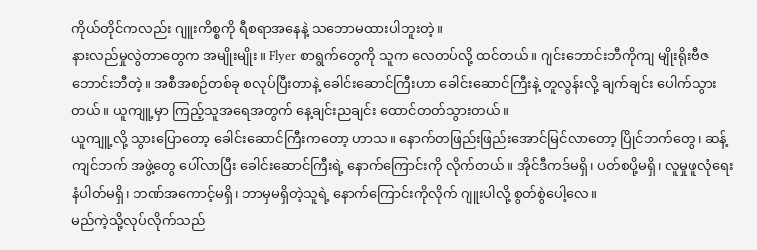ကိုယ်တိုင်ကလည်း ဂျူးကိစ္စကို ရီစရာအနေနဲ့ သဘောမထားပါဘူးတဲ့။
နားလည်မှုလွဲတာတွေက အမျိုးမျိုး။ Flyer စာရွက်တွေကို သူက လေတပ်လို့ ထင်တယ်။ ဂျင်းဘောင်းဘီကိုကျ မျိုးရိုးဗီဇ ဘောင်းဘီတဲ့။ အစီအစဉ်တစ်ခု စလုပ်ပြီးတာနဲ့ ခေါင်းဆောင်ကြီးဟာ ခေါင်းဆောင်ကြီးနဲ့ တူလွန်းလို့ ချက်ချင်း ပေါက်သွားတယ်။ ယူကျူ့မှာ ကြည့်သူအရေအတွက် နေ့ချင်းညချင်း ထောင်တတ်သွားတယ်။
ယူကျူ့လို့ သွားပြောတော့ ခေါင်းဆောင်ကြီးကတော့ ဟာသ။ နောက်တဖြည်းဖြည်းအောင်မြင်လာတော့ ပြိုင်ဘက်တွေ၊ ဆန့်ကျင်ဘက် အဖွဲ့တွေ ပေါ်လာပြီး ခေါင်းဆောင်ကြီးရဲ့ နောက်ကြောင်းကို လိုက်တယ်။ အိုင်ဒီကဒ်မရှိ၊ ပတ်စပို့မရှိ၊ လူမှုဖူလုံရေး နံပါတ်မရှိ၊ ဘဏ်အကောင့်မရှိ၊ ဘာမှမရှိတဲ့သူရဲ့ နောက်ကြောင်းကိုလိုက် ဂျူးပါလို့ စွတ်စွဲပေါ့လေ။
မည်ကဲ့သို့လုပ်လိုက်သည်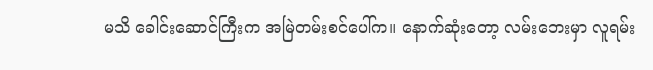မသိ ခေါင်းဆောင်ကြီးက အမြဲတမ်းစင်ပေါ်က။ နောက်ဆုံးတော့ လမ်းဘေးမှာ လူရမ်း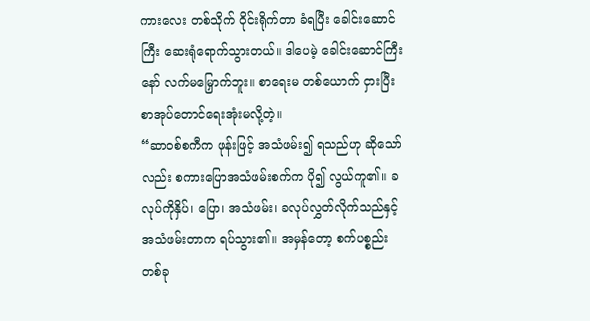ကားလေး တစ်သိုက် ဝိုင်းရိုက်တာ ခံရပြီး ခေါင်းဆောင်ကြီး ဆေးရုံရောက်သွားတယ်။ ဒါပေမဲ့ ခေါင်းဆောင်ကြီးနော် လက်မမြှောက်ဘူး။ စာရေးမ တစ်ယောက် ငှားပြီး စာအုပ်တောင်ရေးအုံးမလို့တဲ့။
“ဆာဝစ်စကီက ဖုန်းဖြင့် အသံဖမ်း၍ ရသည်ဟု ဆိုသော်လည်း စကားပြောအသံဖမ်းစက်က ပို၍ လွယ်ကူ၏။ ခလုပ်ကိုနှိပ်၊ ပြော၊ အသံဖမ်း၊ ခလုပ်လွှတ်လိုက်သည်နှင့် အသံဖမ်းတာက ရပ်သွား၏။ အမှန်တော့ စက်ပစ္စည်း တစ်ခု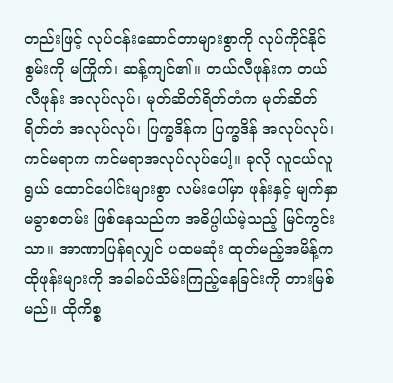တည်းဖြင့် လုပ်ငန်းဆောင်တာများစွာကို လုပ်ကိုင်နိုင်စွမ်းကို မကြိုက်၊ ဆန့်ကျင်၏။ တယ်လီဖုန်းက တယ်လီဖုန်း အလုပ်လုပ်၊ မုတ်ဆိတ်ရိတ်တံက မုတ်ဆိတ်ရိတ်တံ အလုပ်လုပ်၊ ပြက္ခဒိန်က ပြက္ခဒိန် အလုပ်လုပ်၊ ကင်မရာက ကင်မရာအလုပ်လုပ်ပေါ့။ ခုလို လူငယ်လူရွယ် ထောင်ပေါင်းများစွာ လမ်းပေါ်မှာ ဖုန်းနှင့် မျက်နှာ မခွာစတမ်း ဖြစ်နေသည်က အဓိပ္ပါယ်မဲ့သည့် မြင်ကွင်းသာ။ အာဏာပြန်ရလျှင် ပထမဆုံး ထုတ်မည့်အမိန့်က ထိုဖုန်းများကို အခါခပ်သိမ်းကြည့်နေခြင်းကို တားမြစ်မည်။ ထိုကိစ္စ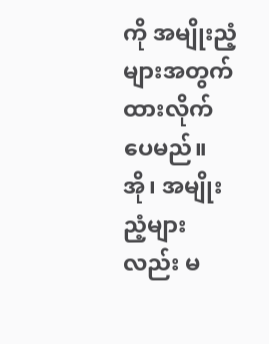ကို အမျိုးညံ့များအတွက် ထားလိုက်ပေမည်။ အို၊ အမျိုးညံ့များလည်း မ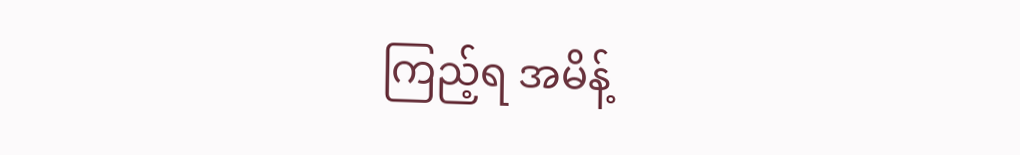ကြည့်ရ အမိန့်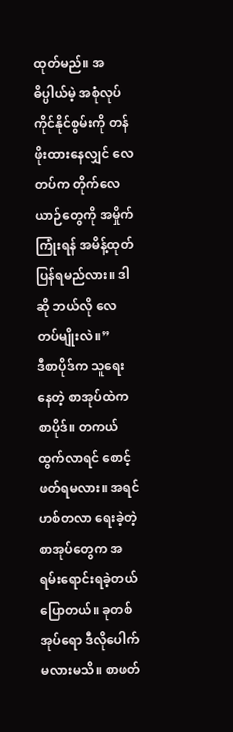ထုတ်မည်။ အဓိပ္ပါယ်မဲ့ အစုံလုပ်ကိုင်နိုင်စွမ်းကို တန်ဖိုးထားနေလျှင် လေတပ်က တိုက်လေယာဉ်တွေကို အမှိုက်ကြုံးရန် အမိန့်ထုတ်ပြန်ရမည်လား။ ဒါဆို ဘယ်လို လေတပ်မျိုးလဲ။”
ဒီစာပိုဒ်က သူရေးနေတဲ့ စာအုပ်ထဲက စာပိုဒ်။ တကယ်ထွက်လာရင် စောင့်ဖတ်ရမလား။ အရင် ဟစ်တလာ ရေးခဲ့တဲ့ စာအုပ်တွေက အရမ်းရောင်းရခဲ့တယ်ပြောတယ်။ ခုတစ်အုပ်ရော ဒီလိုပေါက်မလားမသိ။ စာဖတ်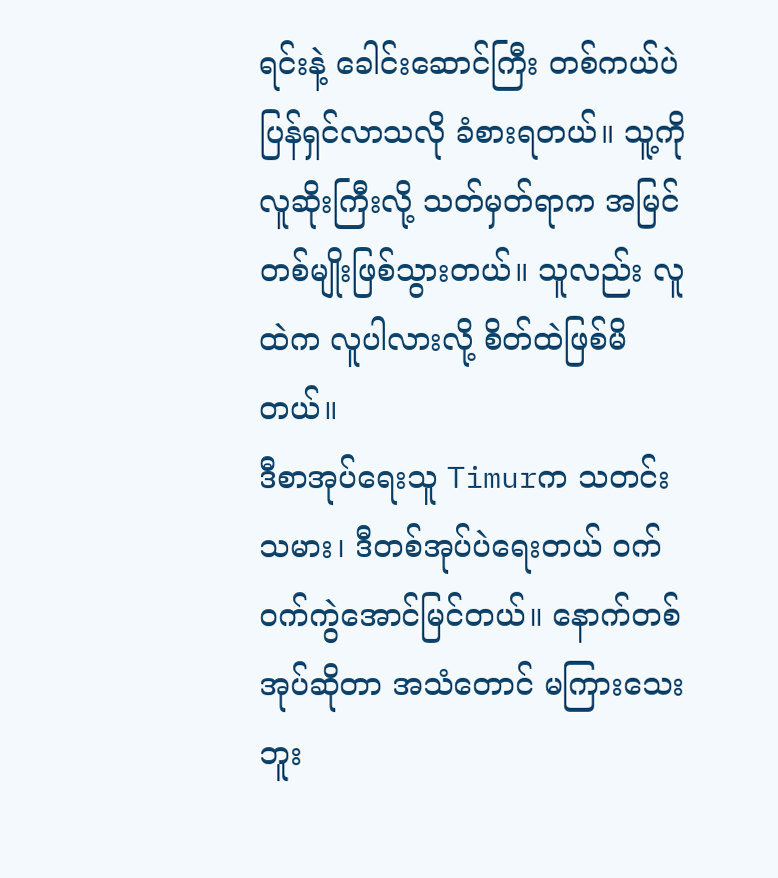ရင်းနဲ့ ခေါင်းဆောင်ကြီး တစ်ကယ်ပဲ ပြန်ရှင်လာသလို ခံစားရတယ်။ သူ့ကို လူဆိုးကြီးလို့ သတ်မှတ်ရာက အမြင်တစ်မျိုးဖြစ်သွားတယ်။ သူလည်း လူထဲက လူပါလားလို့ စိတ်ထဲဖြစ်မိတယ်။
ဒီစာအုပ်ရေးသူ Timurက သတင်းသမား၊ ဒီတစ်အုပ်ပဲရေးတယ် ဝက်ဝက်ကွဲအောင်မြင်တယ်။ နောက်တစ်အုပ်ဆိုတာ အသံတောင် မကြားသေးဘူး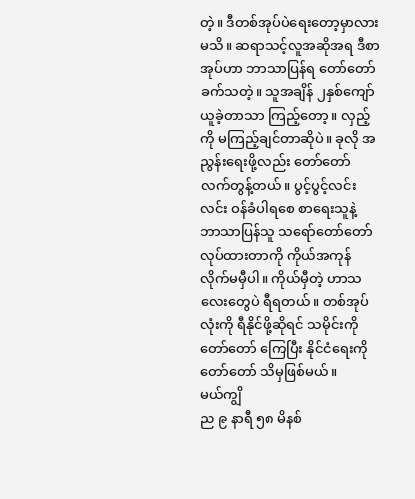တဲ့။ ဒီတစ်အုပ်ပဲရေးတော့မှာလား မသိ။ ဆရာသင့်လူအဆိုအရ ဒီစာအုပ်ဟာ ဘာသာပြန်ရ တော်တော်ခက်သတဲ့။ သူအချိန် ၂နှစ်ကျော်ယူခဲ့တာသာ ကြည့်တော့။ လှည့်ကို မကြည့်ချင်တာဆိုပဲ။ ခုလို အညွန်းရေးဖို့လည်း တော်တော် လက်တွန့်တယ်။ ပွင့်ပွင့်လင်းလင်း ဝန်ခံပါရစေ စာရေးသူနဲ့ ဘာသာပြန်သူ သရော်တော်တော်လုပ်ထားတာကို ကိုယ်အကုန် လိုက်မမှီပါ။ ကိုယ်မှီတဲ့ ဟာသလေးတွေပဲ ရီရတယ်။ တစ်အုပ်လုံးကို ရီနိုင်ဖို့ဆိုရင် သမိုင်းကို တော်တော် ကြေပြီး နိုင်ငံရေးကို တော်တော် သိမှဖြစ်မယ်။
မယ်ကျွိ
ည ၉ နာရီ ၅၈ မိနစ်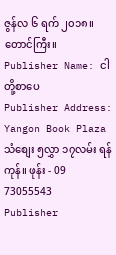ဇွန်လ ၆ ရက် ၂၀၁၈။
တောင်ကြီး။
Publisher Name: ငါတို့စာပေ
Publisher Address: Yangon Book Plaza သံစျေး ၅လွှာ ၁၇လမ်း ရန်ကုန်။ ဖုန်း - 09 73055543
Publisher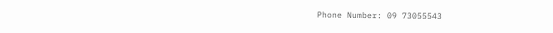Phone Number: 09 73055543